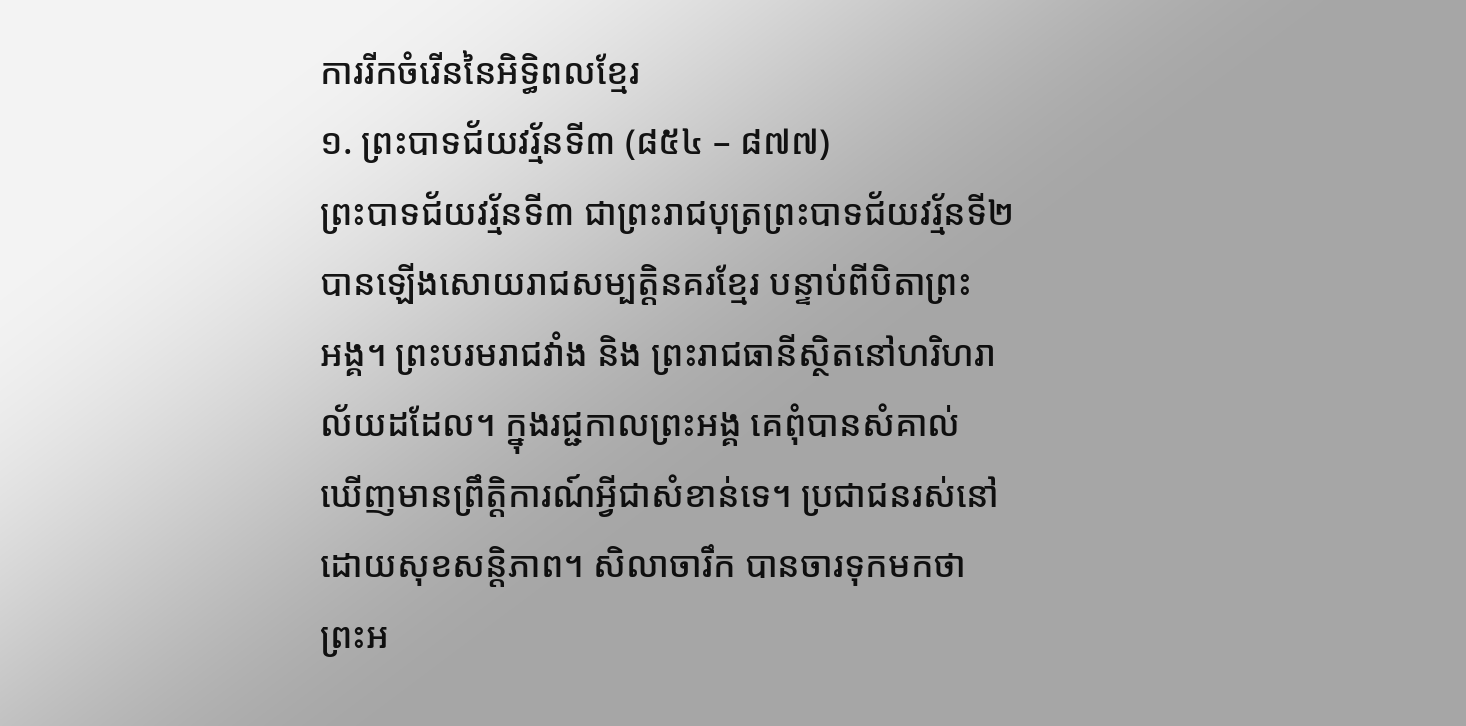ការរីកចំរើននៃអិទ្ធិពលខ្មែរ
១. ព្រះបាទជ័យវរ្ម័នទី៣ (៨៥៤ – ៨៧៧)
ព្រះបាទជ័យវរ្ម័នទី៣ ជាព្រះរាជបុត្រព្រះបាទជ័យវរ្ម័នទី២ បានឡើងសោយរាជសម្បត្ដិនគរខ្មែរ បន្ទាប់ពីបិតាព្រះ
អង្គ។ ព្រះបរមរាជវាំង និង ព្រះរាជធានីស្ថិតនៅហរិហរាល័យដដែល។ ក្នុងរជ្ជកាលព្រះអង្គ គេពុំបានសំគាល់
ឃើញមានព្រឹត្ដិការណ៍អ្វីជាសំខាន់ទេ។ ប្រជាជនរស់នៅដោយសុខសន្ដិភាព។ សិលាចារឹក បានចារទុកមកថា
ព្រះអ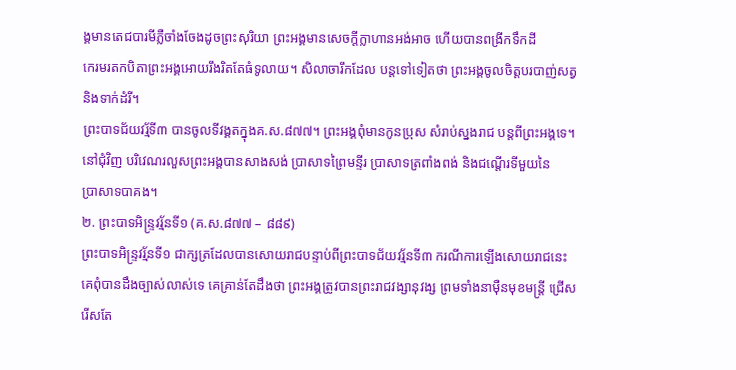ង្គមានតេជបារមីភ្លឺចាំងចែងដូចព្រះសុរិយា ព្រះអង្គមានសេចក្ដីក្លាហានអង់អាច ហើយបានពង្រីកទឹកដី
កេរមរតកបិតាព្រះអង្គអោយរឹងរិតតែធំទូលាយ។ សិលាចារឹកដែល បន្ដទៅទៀតថា ព្រះអង្គចូលចិត្ដបរបាញ់សត្វ
និងទាក់ដំរី។
ព្រះបាទជ័យវរ្ម័ទី៣ បានចូលទីវង្គតក្នុងគ.ស.៨៧៧។ ព្រះអង្គពុំមានកូនប្រុស សំរាប់ស្នងរាជ បន្ដពីព្រះអង្គទេ។
នៅជុំវិញ បរិវេណរលួសព្រះអង្គបានសាងសង់ ប្រាសាទព្រៃមន្ទីរ ប្រាសាទត្រពាំងពង់ និងជណ្ដើរទីមួយនៃ
ប្រាសាទបាគង។
២. ព្រះបាទអិន្រ្ទវរ្ម័នទី១ (គ.ស.៨៧៧ – ៨៨៩)
ព្រះបាទអិន្រ្ទវរ្ម័នទី១ ជាក្សត្រដែលបានសោយរាជបន្ទាប់ពីព្រះបាទជ័យវរ្ម័នទី៣ ករណីការឡើងសោយរាជនេះ
គេពុំបានដឹងច្បាស់លាស់ទេ គេគ្រាន់តែដឹងថា ព្រះអង្គត្រូវបានព្រះរាជវង្សានុវង្ស ព្រមទាំងនាម៉ឺនមុខមន្ត្រី ជ្រើស
រើសតែ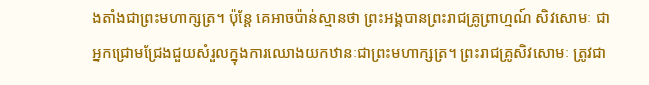ងតាំងជាព្រះមហាក្សត្រ។ ប៉ុន្ដែ គេអាចប៉ាន់ស្មានថា ព្រះអង្គបានព្រះរាជគ្រូព្រាហ្មណ៍ សិវសោមៈ ជា
អ្នកជ្រោមជ្រែងជួយសំរួលក្នុងការឈោងយកឋានៈជាព្រះមហាក្សត្រ។ ព្រះរាជគ្រូសិវសោមៈ ត្រូវជា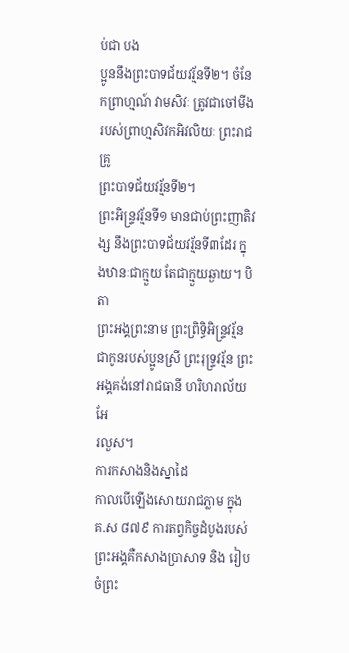ប់ជា បង
ប្អូននឹងព្រះបាទជ័យវរ្ម័នទី២។ ចំនែកព្រាហ្មណ៍ វាមសិវៈ ត្រូវជាចៅមីងរបស់ព្រាហ្មសិវកអិវលិយៈ ព្រះរាជគ្រូ
ព្រះបាទជ័យវរ្ម័នទី២។
ព្រះអិន្រ្ទវរ្ម័នទី១ មានជាប់ព្រះញាតិវង្ស នឹងព្រះបាទជ័យវរ្ម័នទី៣ដែរ ក្នុងឋានៈជាក្មួយ តែជាក្មួយឆ្ងាយ។ បិតា
ព្រះអង្គព្រះនាម ព្រះព្រិទ្ធិអិន្រ្ទវរ្ម័ន ជាកូនរបស់ប្អូនស្រី ព្រះរុទ្រ្ទវរ្ម័ន ព្រះអង្គគង់នៅរាជធានី ហរិហរាល័យ អែ
រលួស។
ការកសាងនិងស្នាដៃ
កាលបើឡើងសោយរាជភ្លាម ក្នុងគ.ស ៨៧៩ ការតព្វកិច្ចដំបូងរបស់ព្រះអង្គគឺកសាងប្រាសាទ និង រៀបចំព្រះ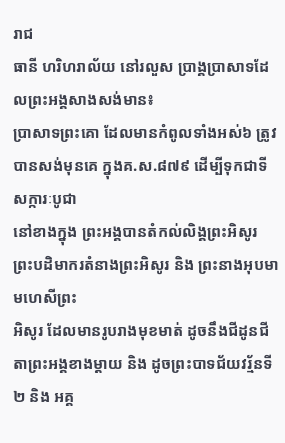រាជ
ធានី ហរិហរាល័យ នៅរលួស ប្រាង្គប្រាសាទដែលព្រះអង្គសាងសង់មាន៖
ប្រាសាទព្រះគោ ដែលមានកំពូលទាំងអស់៦ ត្រូវបានសង់មុនគេ ក្នុងគ.ស.៨៧៩ ដើម្បីទុកជាទីសក្ការៈបូជា
នៅខាងក្នុង ព្រះអង្គបានតំកល់លិង្គព្រះអិសូរ ព្រះបដិមាករតំនាងព្រះអិសូរ និង ព្រះនាងអុបមា មហេសីព្រះ
អិសូរ ដែលមានរូបរាងមុខមាត់ ដូចនឹងជីដូនជីតាព្រះអង្គខាងម្ដាយ និង ដូចព្រះបាទជ័យវរ្ម័នទី២ និង អគ្គ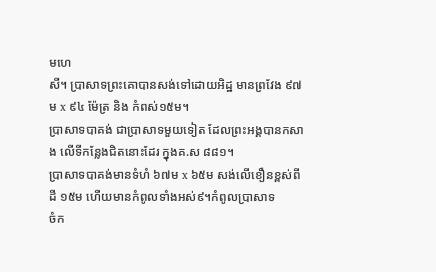មហេ
សី។ ប្រាសាទព្រះគោបានសង់ទៅដោយអិដ្ឋ មានព្រវែង ៩៧ម x ៩៤ ម៉ែត្រ និង កំពស់១៥ម។
ប្រាសាទបាគង់ ជាប្រាសាទមួយទៀត ដែលព្រះអង្គបានកសាង លើទីកន្លែងជិតនោះដែរ ក្នុងគ.ស ៨៨១។
ប្រាសាទបាគង់មានទំហំ ៦៧ម x ៦៥ម សង់លើខឿនខ្ពស់ពីដី ១៥ម ហើយមានកំពូលទាំងអស់៩។កំពូលប្រាសាទ
ចំក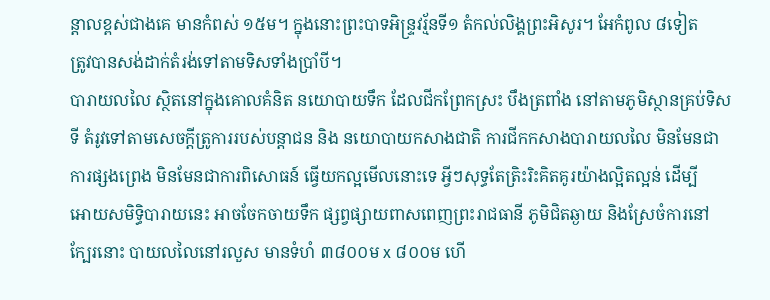ន្ដាលខ្ពស់ជាងគេ មានកំពស់ ១៥ម។ ក្នុងនោះព្រះបាទអិន្រ្ទវរ្ម័នទី១ តំកល់លិង្គព្រះអិសូរ។ អែកំពូល ៨ទៀត
ត្រូវបានសង់ដាក់តំរង់ទៅតាមទិសទាំងប្រាំបី។
បារាយលលៃ ស្ថិតនៅក្នុងគោលគំនិត នយោបាយទឹក ដែលជីកព្រែកស្រះ បឹងត្រពាំង នៅតាមភូមិស្ថានគ្រប់ទិស
ទី តំរូវទៅតាមសេចក្ដីត្រូការរបស់បន្ដាជន និង នយោបាយកសាងជាតិ ការជីកកសាងបារាយលលៃ មិនមែនជា
ការផ្សងព្រេង មិនមែនជាការពិសោធន៍ ធ្វើយកល្អមើលនោះទេ អ្វីៗសុទ្ធតែត្រិះរិះគិតគូរយ៉ាងល្អិតល្អន់ ដើម្បី
អោយសមិទ្ធិបារាយនេះ អាចចែកចាយទឹក ផ្សព្វផ្សាយពាសពេញព្រះរាជធានី ភូមិជិតឆ្ងាយ និងស្រែចំការនៅ
ក្បែរនោះ បាយលលៃនៅរលួស មានទំហំ ៣៨០០ម x ៨០០ម ហើ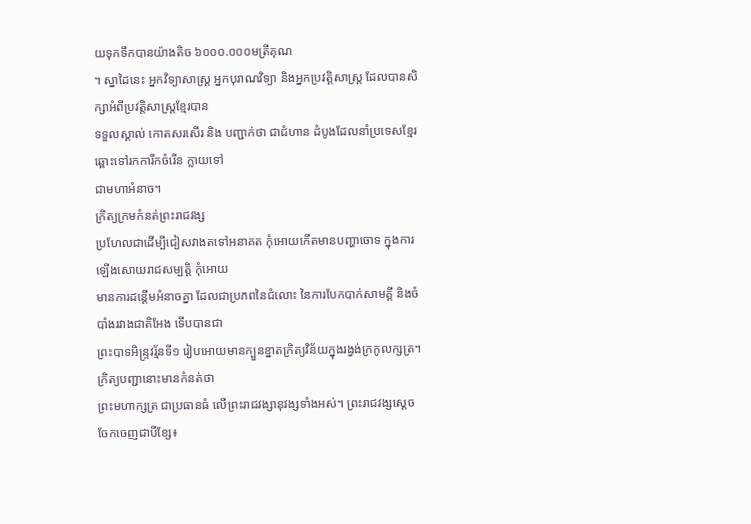យទុកទឹកបានយ៉ាងតិច ៦០០០.០០០មត្រីគុណ
។ ស្នាដៃនេះ អ្នកវិទ្យាសាស្រ្ដ អ្នកបុរាណវិទ្យា និងអ្នកប្រវត្ដិសាស្ដ្រ ដែលបានសិក្សាអំពីប្រវត្ដិសាស្រ្ដខ្មែរបាន
ទទួលស្គាល់ កោតសរសើរ និង បញ្ជាក់ថា ជាជំហាន ដំបូងដែលនាំប្រទេសខ្មែរឆ្ពោះទៅរកការីកចំរើន ក្លាយទៅ
ជាមហាអំនាច។
ក្រិត្យក្រមកំនត់ព្រះរាជវង្ស
ប្រហែលជាដើម្បីជៀសវាងតទៅអនាគត កុំអោយកើតមានបញ្ហាចោទ ក្នុងការឡើងសោយរាជសម្បត្ដិ កុំអោយ
មានការដន្ដើមអំនាចគ្នា ដែលជាប្រភពនៃជំលោះ នៃការបែកបាក់សាមគ្គី និងចំបាំងរវាងជាតិអែង ទើបបានជា
ព្រះបាទអិន្រ្ទវរ្ម័នទី១ រៀបអោយមានក្បួនខ្នាតក្រិត្យវិន័យក្នុងរង្វង់ក្រកូលក្សត្រ។ ក្រិត្យបញ្ជានោះមានកំនត់ថា
ព្រះមហាក្សត្រ ជាប្រធានធំ លើព្រះរាជវង្សានុវង្សទាំងអស់។ ព្រះរាជវង្សស្ដេច ចែកចេញជាបីខ្សែ៖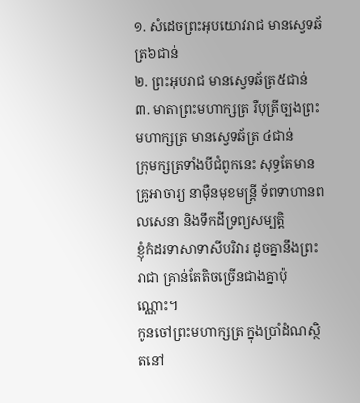១. សំដេចព្រះអុបយោវរាជ មានស្វេទឆ័ត្រ៦ជាន់
២. ព្រះអុបរាជ មានស្វេទឆ័ត្រ៥ជាន់
៣. មាតាព្រះមហាក្សត្រ រឺបុត្រីច្បងព្រះមហាក្សត្រ មានស្វេទឆ័ត្រ ៤ជាន់
ក្រុមក្សត្រទាំងបីជំពូកនេះ សុទ្ធតែមានគ្រូអាចារ្យ នាម៉ឺនមុខមន្រ្ដី ទ័ពទាហានពលសេនា និងទឹកដីទ្រព្យសម្បត្ដិ
ខ្ញុំកំដរទាសាទាសីបរិវារ ដូចគ្នានឹងព្រះរាជា គ្រាន់តែតិចច្រើនជាងគ្នាប៉ុណ្ណោះ។
កូនចៅព្រះមហាក្សត្រ ក្នុងប្រាំដំណស្ថិតនៅ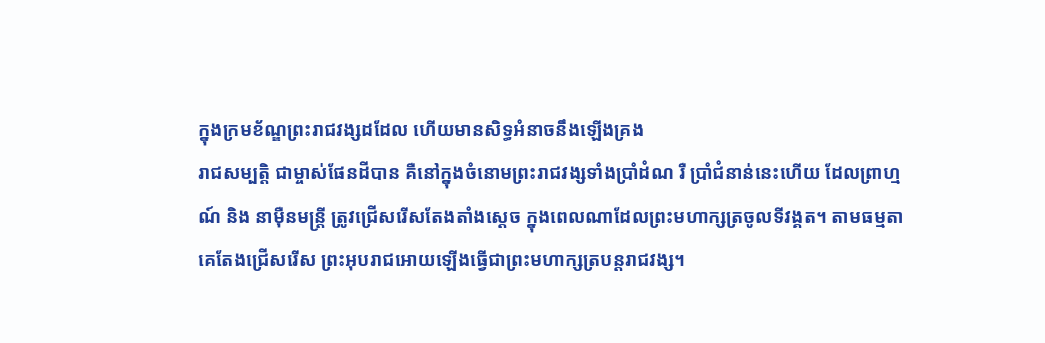ក្នុងក្រមខ័ណ្ឌព្រះរាជវង្សដដែល ហើយមានសិទ្ធអំនាចនឹងឡើងគ្រង
រាជសម្បត្ដិ ជាម្ចាស់ផែនដីបាន គឺនៅក្នុងចំនោមព្រះរាជវង្សទាំងប្រាំដំណ រឺ ប្រាំជំនាន់នេះហើយ ដែលព្រាហ្ម
ណ៍ និង នាម៉ឺនមន្រ្ដី ត្រូវជ្រើសរើសតែងតាំងស្ដេច ក្នុងពេលណាដែលព្រះមហាក្សត្រចូលទីវង្គត។ តាមធម្មតា
គេតែងជ្រើសរើស ព្រះអុបរាជអោយឡើងធ្វើជាព្រះមហាក្សត្របន្ដរាជវង្ស។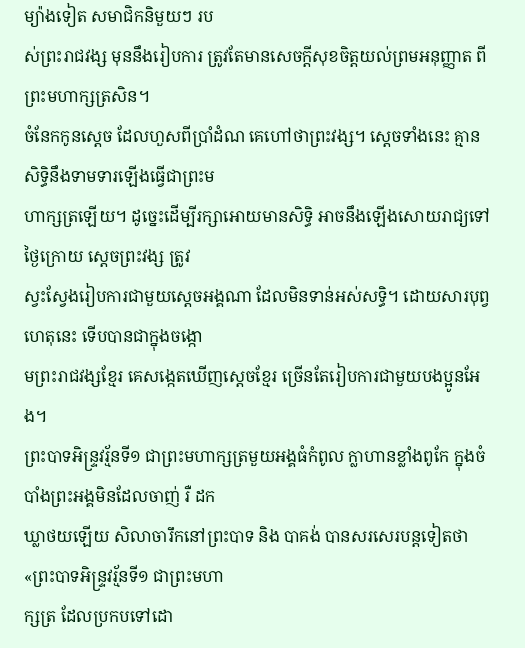ម្យ៉ាងទៀត សមាជិកនិមួយៗ រប
ស់ព្រះរាជវង្ស មុននឹងរៀបការ ត្រូវតែមានសេចក្ដីសុខចិត្ដយល់ព្រមអនុញ្ញាត ពីព្រះមហាក្សត្រសិន។
ចំនែកកូនស្ដេច ដែលហួសពីប្រាំដំណ គេហៅថាព្រះវង្ស។ ស្ដេចទាំងនេះ គ្មានសិទ្ធិនឹងទាមទារឡើងធ្វើជាព្រះម
ហាក្សត្រឡើយ។ ដូច្នេះដើម្បីរក្សាអោយមានសិទ្ធិ អាចនឹងឡើងសោយរាជ្យទៅថ្ងៃក្រោយ ស្ដេចព្រះវង្ស ត្រូវ
ស្វះស្វែងរៀបការជាមួយស្ដេចអង្គណា ដែលមិនទាន់អស់សទ្ធិ។ ដោយសារបុព្វហេតុនេះ ទើបបានជាក្នុងចង្កោ
មព្រះរាជវង្សខ្មែរ គេសង្កេតឃើញស្ដេចខ្មែរ ច្រើនតែរៀបការជាមួយបងប្អូនអែង។
ព្រះបាទអិន្រ្ទវរ្ម័នទី១ ជាព្រះមហាក្សត្រមួយអង្គធំកំពូល ក្លាហានខ្លាំងពូកែ ក្នុងចំបាំងព្រះអង្គមិនដែលចាញ់ រឺ ដក
ឃ្លាថយឡើយ សិលាចារឹកនៅព្រះបាទ និង បាគង់ បានសរសេរបន្ដទៀតថា «ព្រះបាទអិន្រ្ទវរ្ម័នទី១ ជាព្រះមហា
ក្សត្រ ដែលប្រកបទៅដោ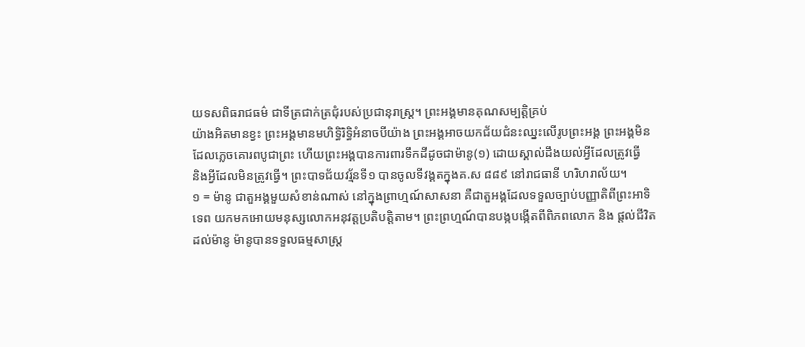យទសពិធរាជធម៌ ជាទីត្រជាក់ត្រជុំរបស់ប្រជានុរាស្រ្ដ។ ព្រះអង្គមានគុណសម្បត្ដិគ្រប់
យ៉ាងអិតមានខ្វះ ព្រះអង្គមានមហិទ្ធិរិទ្ធិអំនាចបីយ៉ាង ព្រះអង្គអាចយកជ័យជំនះឈ្នះលើរូបព្រះអង្គ ព្រះអង្គមិន
ដែលភ្លេចគោរពបូជាព្រះ ហើយព្រះអង្គបានការពារទឹកដីដូចជាម៉ានូ(១) ដោយស្គាល់ដឹងយល់អ្វីដែលត្រូវធ្វើ
និងអ្វីដែលមិនត្រូវធ្វើ។ ព្រះបាទជ័យវរ្ម័នទី១ បានចូលទីវង្គតក្នុងគ.ស ៨៨៩ នៅរាជធានី ហរិហរាល័យ។
១ = ម៉ានូ ជាតួអង្គមួយសំខាន់ណាស់ នៅក្នុងព្រាហ្មណ៍សាសនា គឺជាតួអង្គដែលទទួលច្បាប់បញ្ញាតិពីព្រះអាទិ
ទេព យកមកអោយមនុស្សលោកអនុវត្តប្រតិបត្ដិតាម។ ព្រះព្រហ្មណ៍បានបង្កបង្កើតពីពិភពលោក និង ផ្ដល់ជីវិត
ដល់ម៉ានូ ម៉ានូបានទទួលធម្មសាស្រ្ដ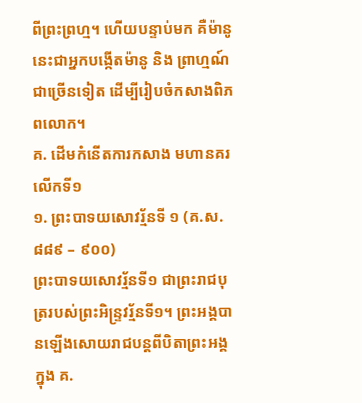ពីព្រះព្រហ្ម។ ហើយបន្ទាប់មក គឺម៉ានូនេះជាអ្នកបង្កើតម៉ានូ និង ព្រាហ្មណ៍
ជាច្រើនទៀត ដើម្បីរៀបចំកសាងពិភពលោក។
គ. ដើមកំនើតការកសាង មហានគរលើកទី១
១. ព្រះបាទយសោវរ្ម័នទី ១ (គ.ស. ៨៨៩ – ៩០០)
ព្រះបាទយសោវរ្ម័នទី១ ជាព្រះរាជបុត្ររបស់ព្រះអិន្រ្ទវរ្ម័នទី១។ ព្រះអង្គបានឡើងសោយរាជបន្ដពីបិតាព្រះអង្គ
ក្នុង គ.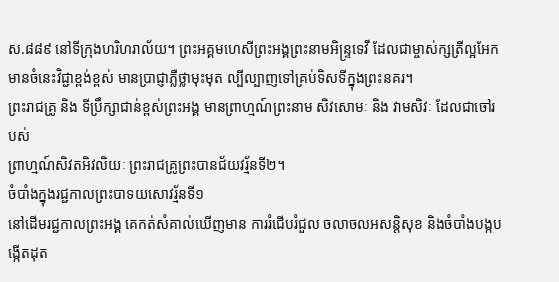ស.៨៨៩ នៅទីក្រុងហរិហរាល័យ។ ព្រះអគ្គមហេសីព្រះអង្គព្រះនាមអិន្រ្ទទេវី ដែលជាម្ចាស់ក្សត្រីល្អអែក
មានចំនេះវិជ្ជាខ្ពង់ខ្ពស់ មានប្រាជ្ញាភ្លឺថ្លាមុះមុត ល្បីល្បាញទៅគ្រប់ទិសទីក្នុងព្រះនគរ។
ព្រះរាជគ្រូ និង ទីប្រឹក្សាជាន់ខ្ពស់ព្រះអង្គ មានព្រាហ្មណ៍ព្រះនាម សិវសោមៈ និង វាមសិវៈ ដែលជាចៅរបស់
ព្រាហ្មណ៍សិវតអិវលិយៈ ព្រះរាជគ្រូព្រះបានជ័យវរ្ម័នទី២។
ចំបាំងក្នុងរជ្ជកាលព្រះបាទយសោវរ្ម័នទី១
នៅដើមរជ្ជកាលព្រះអង្គ គេកត់សំគាល់ឃើញមាន ការរំជើបរំជួល ចលាចលអសន្ដិសុខ និងចំបាំងបង្កបង្កើតដុត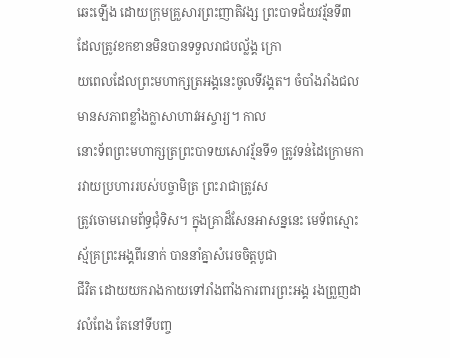ឆេះឡើង ដោយក្រុមគ្រួសារព្រះញាតិវង្ស ព្រះបាទជ័យវរ្ម័នទី៣ ដែលត្រូវខកខានមិនបានទទួលរាជបល្ល័ង្គ ក្រោ
យពេលដែលព្រះមហាក្សត្រអង្គនេះចូលទីវង្គត។ ចំបាំងរាំងជលមានសភាពខ្លាំងក្លាសាហាវអស្ចារ្យ។ កាល
នោះទ័ពព្រះមហាក្សត្រព្រះបាទយសោវរ្ម័នទី១ ត្រូវទន់ដៃក្រោមការវាយប្រហាររបស់បច្ចាមិត្រ ព្រះរាជាត្រូវស
ត្រូវចោមរោមព័ទ្ធជុំទិស។ ក្នុងគ្រាដ៏សែនអាសន្ននេះ មេទ័ពស្មោះស្ម័គ្រព្រះអង្គពីរនាក់ បាននាំគ្នាសំរេចចិត្ដបូជា
ជីវិត ដោយយករាងកាយទៅរាំងពាំងការពារព្រះអង្គ រងព្រួញដាវលំពែង តែនៅទីបញ្ច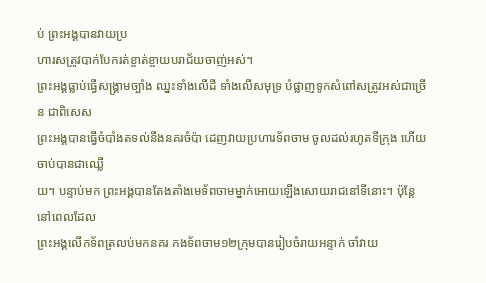ប់ ព្រះអង្គបានវាយប្រ
ហារសត្រូវបាក់បែករត់ខ្ចាត់ខ្ចាយបរាជ័យចាញ់អស់។
ព្រះអង្គធ្លាប់ធ្វើសង្គ្រាមច្បាំង ឈ្នះទាំងលើដី ទាំងលើសមុទ្រ បំផ្លាញទូកសំពៅសត្រូវអស់ជាច្រើន ជាពិសេស
ព្រះអង្គបានធ្វើចំបាំងតទល់នឹងនគរចំប៉ា ដេញវាយប្រហារទ័ពចាម ចូលដល់រហូតទីក្រុង ហើយចាប់បានជាឈ្លើ
យ។ បន្ទាប់មក ព្រះអង្គបានតែងតាំងមេទ័ពចាមម្នាក់អោយឡើងសោយរាជនៅទីនោះ។ ប៉ុន្ដែនៅពេលដែល
ព្រះអង្គលើកទ័ពត្រលប់មកនគរ កងទ័ពចាម១២ក្រុមបានរៀបចំរាយអន្ទាក់ ចាំវាយ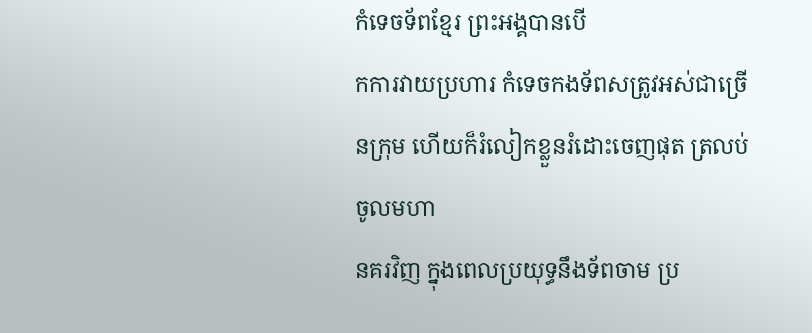កំទេចទ័ពខ្មែរ ព្រះអង្គបានបើ
កការវាយប្រហារ កំទេចកងទ័ពសត្រូវអស់ជាច្រើនក្រុម ហើយក៏រំលៀកខ្លួនរំដោះចេញផុត ត្រលប់ចូលមហា
នគរវិញ ក្នុងពេលប្រយុទ្ធនឹងទ័ពចាម ប្រ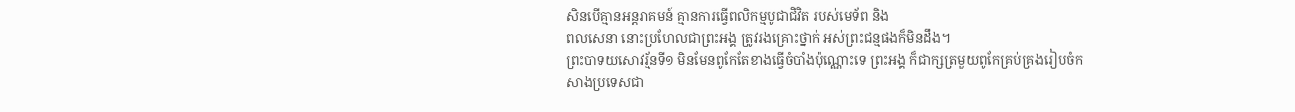សិនបើគ្មានអន្ដរាគមន៍ គ្មានការធ្វើពលិកម្មបូជាជិវិត របស់មេទ័ព និង
ពលសេនា នោះប្រហែលជាព្រះអង្គ ត្រូវរងគ្រោះថ្នាក់ អស់ព្រះជន្មផងក៏មិនដឹង។
ព្រះបាទយសោវរ្ម័នទី១ មិនមែនពូកែតែខាងធ្វើចំបាំងប៉ុណ្ណោះទេ ព្រះអង្គ ក៏ជាក្សត្រមួយពូកែគ្រប់គ្រងរៀបចំក
សាងប្រទេសជា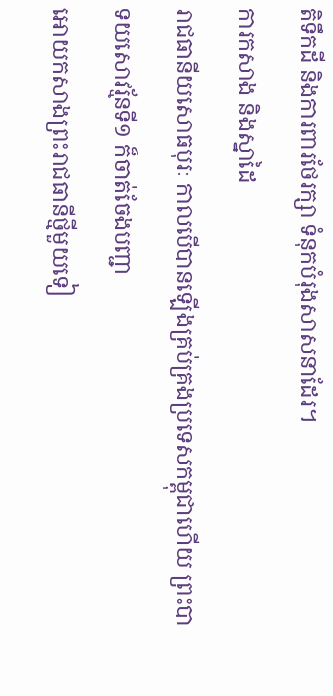តិទឹកដី និងការពារថែរក្សា ទំនុកបំរុងសាសនាដែរ។
ការកសាង និងស្នាដៃ
រាជធានីយសោធបុរៈ កាលបើបានឡើងគ្រប់គ្រងប្រទេសកម្ពុជាហើយ ព្រះបាទយសោវរ្ម័នទី១ ក៏ចាត់ចែងបញ្ជា
អោយកសាងព្រះរាជធានីថ្មីមួយទៀ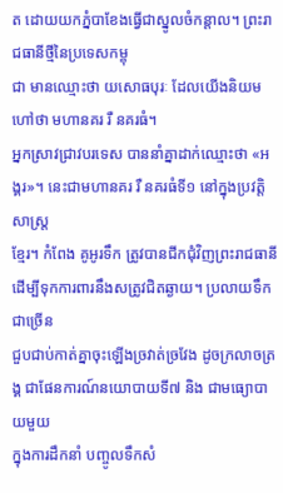ត ដោយយកភ្នំបាខែងធ្វើជាស្នូលចំកន្ដាល។ ព្រះរាជធានីថ្មីនៃប្រទេសកម្ពុ
ជា មានឈ្មោះថា យសោធបុរៈ ដែលយើងនិយមហៅថា មហានគរ រឺ នគរធំ។
អ្នកស្រាវជ្រាវបរទេស បាននាំគ្នាដាក់ឈ្មោះថា «អង្គរ»។ នេះជាមហានគរ រឺ នគរធំទី១ នៅក្នុងប្រវត្ដិសាស្រ្ដ
ខ្មែរ។ កំពែង គូអូរទឹក ត្រូវបានជីកជុំវិញព្រះរាជធានី ដើម្បីទុកការពារនឹងសត្រូវជិតឆ្ងាយ។ ប្រលាយទឹកជាច្រើន
ជួបជាប់កាត់គ្នាចុះឡើងច្រវាត់ច្រវែង ដូចក្រលាចត្រង្គ ជាផែនការណ៍នយោបាយទី៧ និង ជាមធ្យោបាយមួយ
ក្នុងការដឹកនាំ បញ្ចូលទឹកសំ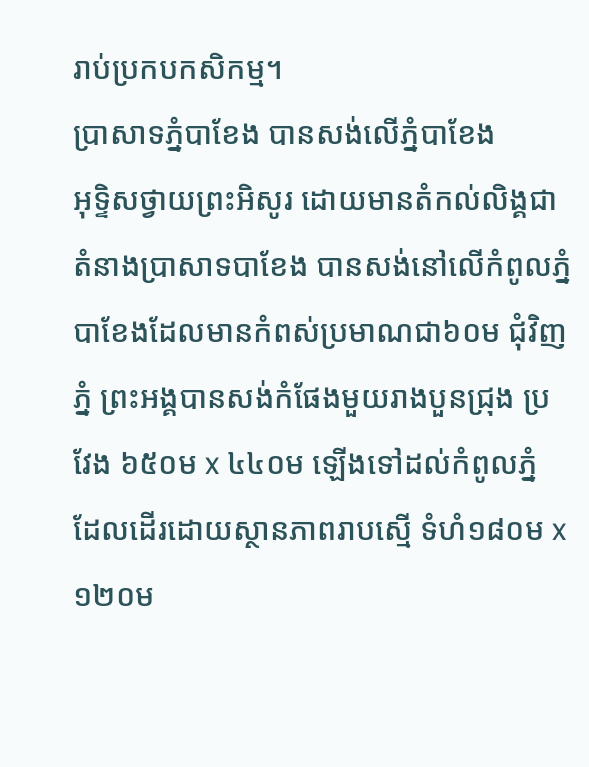រាប់ប្រកបកសិកម្ម។
ប្រាសាទភ្នំបាខែង បានសង់លើភ្នំបាខែង
អុទ្ទិសថ្វាយព្រះអិសូរ ដោយមានតំកល់លិង្គជា
តំនាងប្រាសាទបាខែង បានសង់នៅលើកំពូលភ្នំ
បាខែងដែលមានកំពស់ប្រមាណជា៦០ម ជុំវិញ
ភ្នំ ព្រះអង្គបានសង់កំផែងមួយរាងបួនជ្រុង ប្រ
វែង ៦៥០ម x ៤៤០ម ឡើងទៅដល់កំពូលភ្នំ
ដែលដើរដោយស្ថានភាពរាបស្មើ ទំហំ១៨០ម x
១២០ម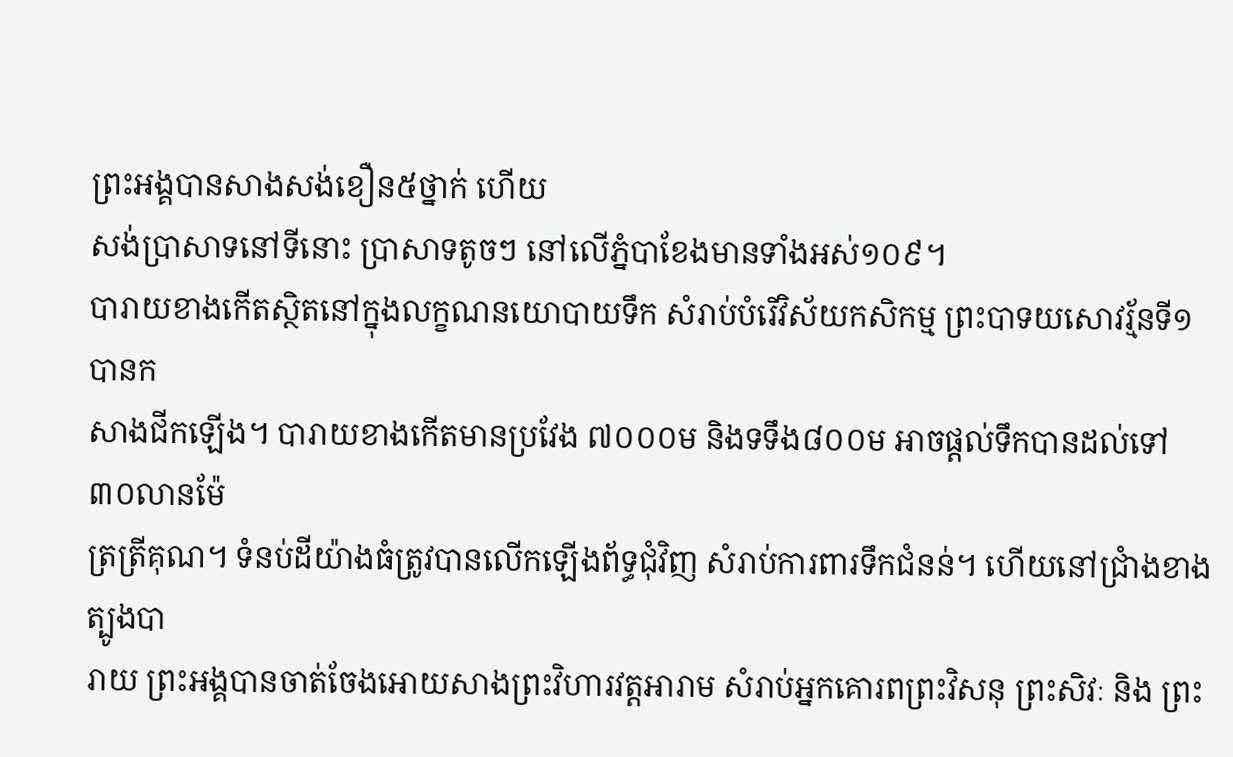ព្រះអង្គបានសាងសង់ខឿន៥ថ្នាក់ ហើយ
សង់ប្រាសាទនៅទីនោះ ប្រាសាទតូចៗ នៅលើភ្នំបាខែងមានទាំងអស់១០៩។
បារាយខាងកើតស្ថិតនៅក្នុងលក្ខណនយោបាយទឹក សំរាប់បំរើវិស័យកសិកម្ម ព្រះបាទយសោវរ្ម័នទី១ បានក
សាងជីកឡើង។ បារាយខាងកើតមានប្រវែង ៧០០០ម និងទទឹង៨០០ម អាចផ្ដល់ទឹកបានដល់ទៅ ៣០លានម៉ែ
ត្រត្រីគុណ។ ទំនប់ដីយ៉ាងធំត្រូវបានលើកឡើងព័ទ្ធជុំវិញ សំរាប់ការពារទឹកជំនន់។ ហើយនៅជ្រាំងខាងត្បូងបា
រាយ ព្រះអង្គបានចាត់ចែងអោយសាងព្រះវិហារវត្ដអារាម សំរាប់អ្នកគោរពព្រះវិសនុ ព្រះសិវៈ និង ព្រះ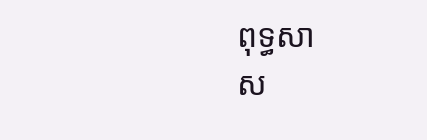ពុទ្ធសា
ស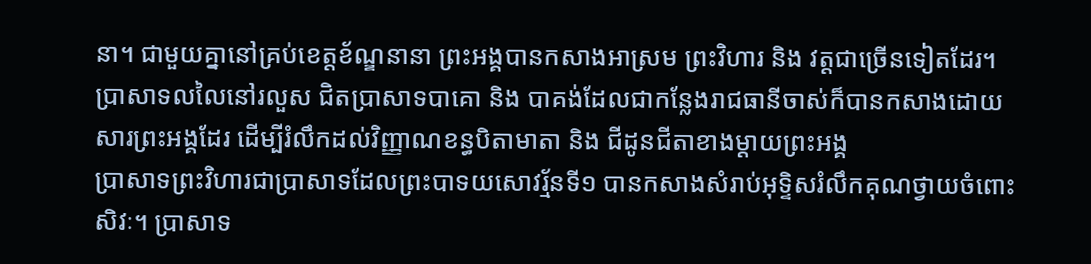នា។ ជាមួយគ្នានៅគ្រប់ខេត្ដខ័ណ្ឌនានា ព្រះអង្គបានកសាងអាស្រម ព្រះវិហារ និង វត្ដជាច្រើនទៀតដែរ។
ប្រាសាទលលៃនៅរលួស ជិតប្រាសាទបាគោ និង បាគង់ដែលជាកន្លែងរាជធានីចាស់ក៏បានកសាងដោយ
សារព្រះអង្គដែរ ដើម្បីរំលឹកដល់វិញ្ញាណខន្ធបិតាមាតា និង ជីដូនជីតាខាងម្ដាយព្រះអង្គ
ប្រាសាទព្រះវិហារជាប្រាសាទដែលព្រះបាទយសោវរ្ម័នទី១ បានកសាងសំរាប់អុទ្ទិសរំលឹកគុណថ្វាយចំពោះ
សិវៈ។ ប្រាសាទ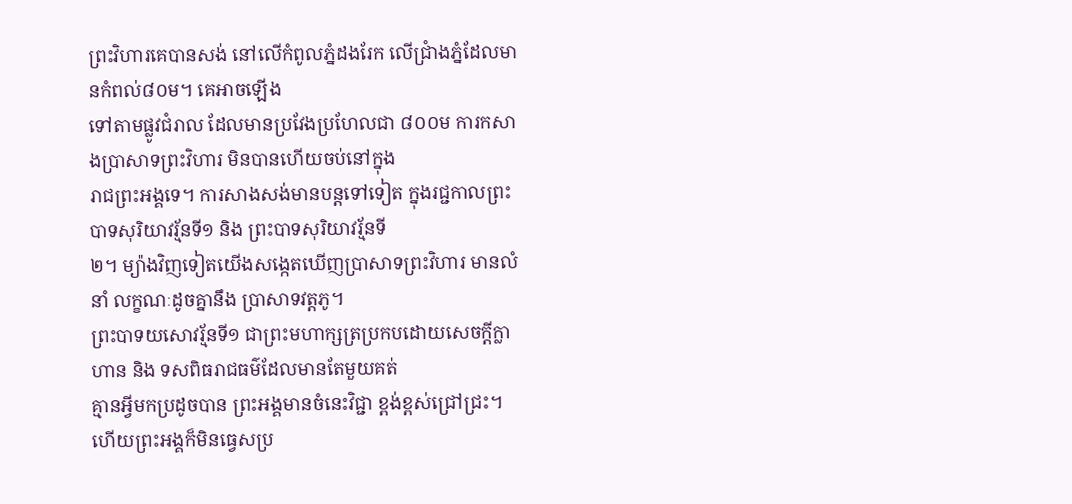ព្រះវិហារគេបានសង់ នៅលើកំពូលភ្នំដងរែក លើជ្រាំងភ្នំដែលមានកំពល់៨០ម។ គេអាចឡើង
ទៅតាមផ្លូវជំរាល ដែលមានប្រវែងប្រហែលជា ៨០០ម ការកសាងប្រាសាទព្រះវិហារ មិនបានហើយចប់នៅក្នុង
រាជព្រះអង្គទេ។ ការសាងសង់មានបន្ដទៅទៀត ក្នុងរជ្ជកាលព្រះបាទសុរិយាវរ្ម័នទី១ និង ព្រះបាទសុរិយាវរ្ម័នទី
២។ ម្យ៉ាងវិញទៀតយើងសង្កេតឃើញប្រាសាទព្រះវិហារ មានលំនាំ លក្ខណៈដូចគ្នានឹង ប្រាសាទវត្ដភូ។
ព្រះបាទយសោវរ្ម័នទី១ ជាព្រះមហាក្សត្រប្រកបដោយសេចក្ដីក្លាហាន និង ទសពិធរាជធម៌ដែលមានតែមួយគត់
គ្មានអ្វីមកប្រដូចបាន ព្រះអង្គមានចំនេះវិជ្ជា ខ្ពង់ខ្ពស់ជ្រៅជ្រះ។ ហើយព្រះអង្គក៏មិនធ្វេសប្រ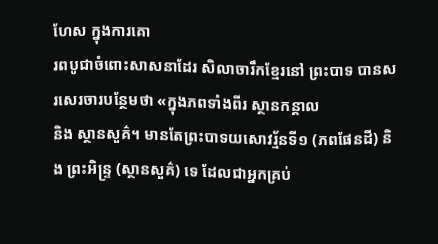ហែស ក្នុងការគោ
រពបូជាចំពោះសាសនាដែរ សិលាចារឹកខ្មែរនៅ ព្រះបាទ បានសរសេរចារបន្ថែមថា «ក្នុងភពទាំងពីរ ស្ថានកន្ដាល
និង ស្ថានសួគ៌។ មានតែព្រះបាទយសោវរ្ម័នទី១ (ភពផែនដី) និង ព្រះអិន្រ្ទ (ស្ថានសួគ៌) ទេ ដែលជាអ្នកគ្រប់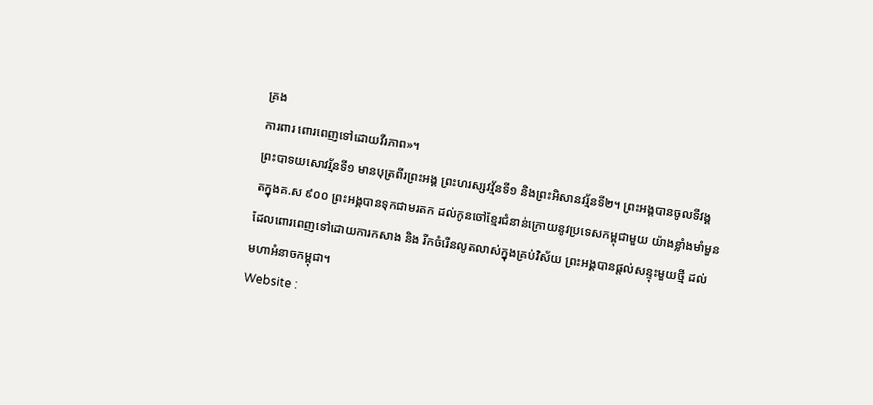គ្រង
ការពារ ពោរពេញទៅដោយវីរភាព»។
ព្រះបាទយសោវរ្ម័នទី១ មានបុត្រពីរព្រះអង្គ ព្រះហរស្សវវ្ម័នទី១ និងព្រះអិសានវរ្ម័នទី២។ ព្រះអង្គបានចូលទីវង្គ
តក្នុងគ.ស ៩០០ ព្រះអង្គបានទុកជាមរតក ដល់កូនចៅខ្មែរជំនាន់ក្រោយនូវប្រទេសកម្ពុជាមួយ យ៉ាងខ្លាំងមាំមួន
ដែលពោរពេញទៅដោយការកសាង និង រីកចំរើនលូតលាស់ក្នុងគ្រប់វិស័យ ព្រះអង្គបានផ្ដល់សន្ទុះមួយថ្មី ដល់
មហាអំនាចកម្ពុជា។
Website :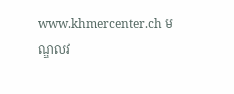www.khmercenter.ch មណ្ឌលវ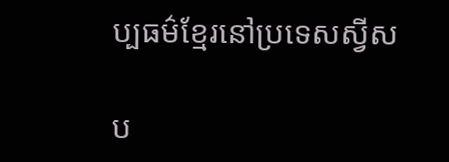ប្បធម៌ខ្មែរនៅប្រទេសស្វីស

ប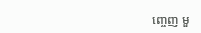ញ្ចេញ មួ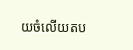យចំលើយតប